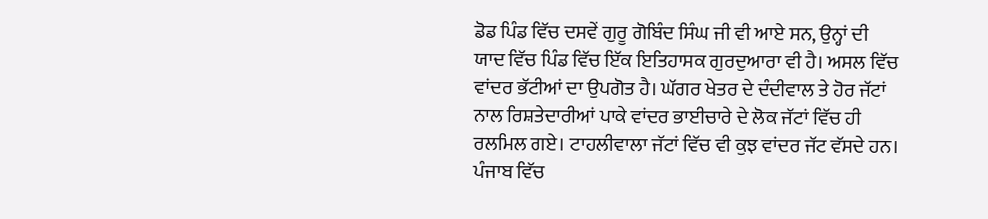ਡੋਡ ਪਿੰਡ ਵਿੱਚ ਦਸਵੇਂ ਗੁਰੂ ਗੋਬਿੰਦ ਸਿੰਘ ਜੀ ਵੀ ਆਏ ਸਨ, ਉਨ੍ਹਾਂ ਦੀ ਯਾਦ ਵਿੱਚ ਪਿੰਡ ਵਿੱਚ ਇੱਕ ਇਤਿਹਾਸਕ ਗੁਰਦੁਆਰਾ ਵੀ ਹੈ। ਅਸਲ ਵਿੱਚ ਵਾਂਦਰ ਭੱਟੀਆਂ ਦਾ ਉਪਗੋਤ ਹੈ। ਘੱਗਰ ਖੇਤਰ ਦੇ ਦੰਦੀਵਾਲ ਤੇ ਹੋਰ ਜੱਟਾਂ ਨਾਲ ਰਿਸ਼ਤੇਦਾਰੀਆਂ ਪਾਕੇ ਵਾਂਦਰ ਭਾਈਚਾਰੇ ਦੇ ਲੋਕ ਜੱਟਾਂ ਵਿੱਚ ਹੀ ਰਲਮਿਲ ਗਏ। ਟਾਹਲੀਵਾਲਾ ਜੱਟਾਂ ਵਿੱਚ ਵੀ ਕੁਝ ਵਾਂਦਰ ਜੱਟ ਵੱਸਦੇ ਹਨ। ਪੰਜਾਬ ਵਿੱਚ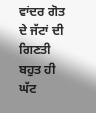ਵਾਂਦਰ ਗੋਤ ਦੇ ਜੱਟਾਂ ਦੀ ਗਿਣਤੀ ਬਹੁਤ ਹੀ ਘੱਟ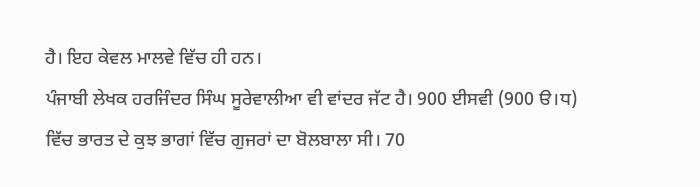ਹੈ। ਇਹ ਕੇਵਲ ਮਾਲਵੇ ਵਿੱਚ ਹੀ ਹਨ।
ਪੰਜਾਬੀ ਲੇਖਕ ਹਰਜਿੰਦਰ ਸਿੰਘ ਸੂਰੇਵਾਲੀਆ ਵੀ ਵਾਂਦਰ ਜੱਟ ਹੈ। 900 ਈਸਵੀ (900 ੳ।ਧ) ਵਿੱਚ ਭਾਰਤ ਦੇ ਕੁਝ ਭਾਗਾਂ ਵਿੱਚ ਗੁਜਰਾਂ ਦਾ ਬੋਲਬਾਲਾ ਸੀ। 70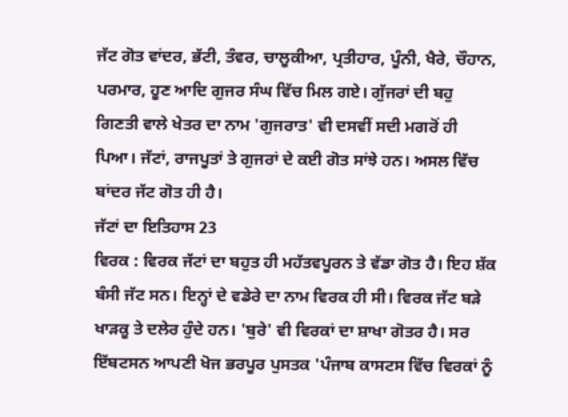ਜੱਟ ਗੋਤ ਵਾਂਦਰ, ਭੱਟੀ, ਤੰਵਰ, ਚਾਲੂਕੀਆ, ਪ੍ਰਤੀਹਾਰ, ਪੂੰਨੀ, ਖੈਰੇ, ਚੌਹਾਨ, ਪਰਮਾਰ, ਹੂਣ ਆਦਿ ਗੁਜਰ ਸੰਘ ਵਿੱਚ ਮਿਲ ਗਏ। ਗੁੱਜਰਾਂ ਦੀ ਬਹੁ ਗਿਣਤੀ ਵਾਲੇ ਖੇਤਰ ਦਾ ਨਾਮ 'ਗੁਜਰਾਤ' ਵੀ ਦਸਵੀਂ ਸਦੀ ਮਗਰੋਂ ਹੀ ਪਿਆ। ਜੱਟਾਂ, ਰਾਜਪੂਤਾਂ ਤੇ ਗੁਜਰਾਂ ਦੇ ਕਈ ਗੋਤ ਸਾਂਝੇ ਹਨ। ਅਸਲ ਵਿੱਚ ਬਾਂਦਰ ਜੱਟ ਗੋਤ ਹੀ ਹੈ।
ਜੱਟਾਂ ਦਾ ਇਤਿਹਾਸ 23
ਵਿਰਕ : ਵਿਰਕ ਜੱਟਾਂ ਦਾ ਬਹੁਤ ਹੀ ਮਹੱਤਵਪੂਰਨ ਤੇ ਵੱਡਾ ਗੋਤ ਹੈ। ਇਹ ਸ਼ੱਕ ਬੰਸੀ ਜੱਟ ਸਨ। ਇਨ੍ਹਾਂ ਦੇ ਵਡੇਰੇ ਦਾ ਨਾਮ ਵਿਰਕ ਹੀ ਸੀ। ਵਿਰਕ ਜੱਟ ਬੜੇ ਖਾੜਕੂ ਤੇ ਦਲੇਰ ਹੁੰਦੇ ਹਨ। 'ਬੁਰੇ' ਵੀ ਵਿਰਕਾਂ ਦਾ ਸ਼ਾਖਾ ਗੋਤਰ ਹੈ। ਸਰ ਇੱਬਟਸਨ ਆਪਣੀ ਖੋਜ ਭਰਪੂਰ ਪੁਸਤਕ 'ਪੰਜਾਬ ਕਾਸਟਸ ਵਿੱਚ ਵਿਰਕਾਂ ਨੂੰ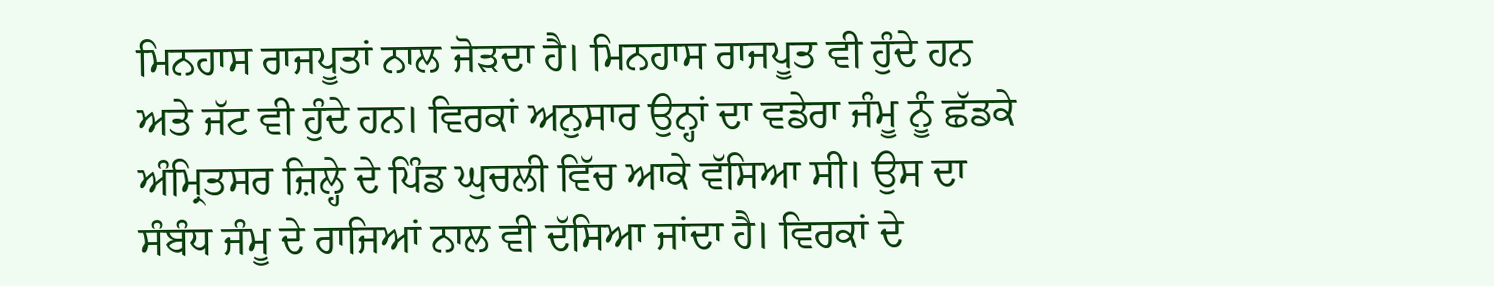ਮਿਨਹਾਸ ਰਾਜਪੂਤਾਂ ਨਾਲ ਜੋੜਦਾ ਹੈ। ਮਿਨਹਾਸ ਰਾਜਪੂਤ ਵੀ ਹੁੰਦੇ ਹਨ ਅਤੇ ਜੱਟ ਵੀ ਹੁੰਦੇ ਹਨ। ਵਿਰਕਾਂ ਅਨੁਸਾਰ ਉਨ੍ਹਾਂ ਦਾ ਵਡੇਰਾ ਜੰਮੂ ਨੂੰ ਛੱਡਕੇ ਅੰਮ੍ਰਿਤਸਰ ਜ਼ਿਲ੍ਹੇ ਦੇ ਪਿੰਡ ਘੁਚਲੀ ਵਿੱਚ ਆਕੇ ਵੱਸਿਆ ਸੀ। ਉਸ ਦਾ ਸੰਬੰਧ ਜੰਮੂ ਦੇ ਰਾਜਿਆਂ ਨਾਲ ਵੀ ਦੱਸਿਆ ਜਾਂਦਾ ਹੈ। ਵਿਰਕਾਂ ਦੇ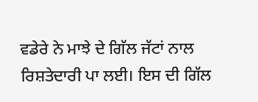ਵਡੇਰੇ ਨੇ ਮਾਝੇ ਦੇ ਗਿੱਲ ਜੱਟਾਂ ਨਾਲ ਰਿਸ਼ਤੇਦਾਰੀ ਪਾ ਲਈ। ਇਸ ਦੀ ਗਿੱਲ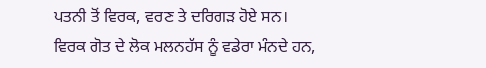ਪਤਨੀ ਤੋਂ ਵਿਰਕ, ਵਰਣ ਤੇ ਦਰਿਗੜ ਹੋਏ ਸਨ। ਵਿਰਕ ਗੋਤ ਦੇ ਲੋਕ ਮਲਨਹੱਸ ਨੂੰ ਵਡੇਰਾ ਮੰਨਦੇ ਹਨ,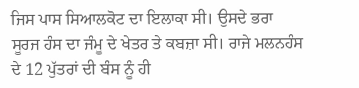ਜਿਸ ਪਾਸ ਸਿਆਲਕੋਟ ਦਾ ਇਲਾਕਾ ਸੀ। ਉਸਦੇ ਭਰਾ ਸੂਰਜ ਹੰਸ ਦਾ ਜੰਮੂ ਦੇ ਖੇਤਰ ਤੇ ਕਬਜ਼ਾ ਸੀ। ਰਾਜੇ ਮਲਨਹੰਸ ਦੇ 12 ਪੁੱਤਰਾਂ ਦੀ ਬੰਸ ਨੂੰ ਹੀ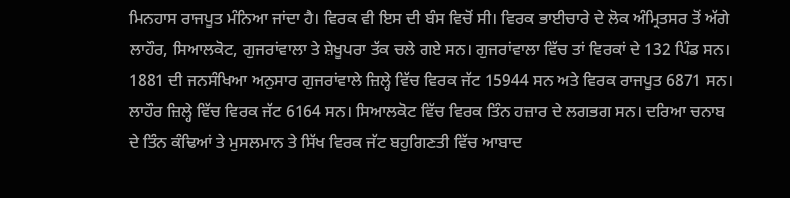ਮਿਨਹਾਸ ਰਾਜਪੂਤ ਮੰਨਿਆ ਜਾਂਦਾ ਹੈ। ਵਿਰਕ ਵੀ ਇਸ ਦੀ ਬੰਸ ਵਿਚੋਂ ਸੀ। ਵਿਰਕ ਭਾਈਚਾਰੇ ਦੇ ਲੋਕ ਅੰਮ੍ਰਿਤਸਰ ਤੋਂ ਅੱਗੇ ਲਾਹੌਰ, ਸਿਆਲਕੋਟ, ਗੁਜਰਾਂਵਾਲਾ ਤੇ ਸ਼ੇਖੂਪਰਾ ਤੱਕ ਚਲੇ ਗਏ ਸਨ। ਗੁਜਰਾਂਵਾਲਾ ਵਿੱਚ ਤਾਂ ਵਿਰਕਾਂ ਦੇ 132 ਪਿੰਡ ਸਨ। 1881 ਦੀ ਜਨਸੰਖਿਆ ਅਨੁਸਾਰ ਗੁਜਰਾਂਵਾਲੇ ਜ਼ਿਲ੍ਹੇ ਵਿੱਚ ਵਿਰਕ ਜੱਟ 15944 ਸਨ ਅਤੇ ਵਿਰਕ ਰਾਜਪੂਤ 6871 ਸਨ। ਲਾਹੌਰ ਜ਼ਿਲ੍ਹੇ ਵਿੱਚ ਵਿਰਕ ਜੱਟ 6164 ਸਨ। ਸਿਆਲਕੋਟ ਵਿੱਚ ਵਿਰਕ ਤਿੰਨ ਹਜ਼ਾਰ ਦੇ ਲਗਭਗ ਸਨ। ਦਰਿਆ ਚਨਾਬ ਦੇ ਤਿੰਨ ਕੰਢਿਆਂ ਤੇ ਮੁਸਲਮਾਨ ਤੇ ਸਿੱਖ ਵਿਰਕ ਜੱਟ ਬਹੁਗਿਣਤੀ ਵਿੱਚ ਆਬਾਦ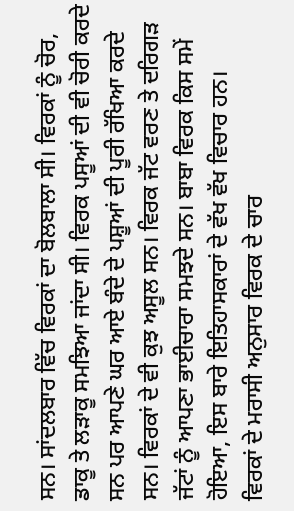ਸਨ। ਸਾਂਦਲਬਾਰ ਵਿੱਚ ਵਿਰਕਾਂ ਦਾ ਬੋਲਬਾਲਾ ਸੀ। ਵਿਰਕਾਂ ਨੂੰ ਚੋਰ, ਡਾਕੂ ਤੇ ਲੜਾਕੂ ਸਮਝਿਆ ਜਾਂਦਾ ਸੀ। ਵਿਰਕ ਪਸੂਆਂ ਦੀ ਵੀ ਚੋਰੀ ਕਰਦੇ ਸਨ ਪਰ ਆਪਣੇ ਘਰ ਆਏ ਬੰਦੇ ਦੇ ਪਸ਼ੂਆਂ ਦੀ ਪੂਰੀ ਰੱਖਿਆ ਕਰਦੇ ਸਨ। ਵਿਰਕਾਂ ਦੇ ਵੀ ਕੁਝ ਅਸੂਲ ਸਨ। ਵਿਰਕ ਜੱਟ ਵਰਣ ਤੇ ਦਰਿਗੜ ਜੱਟਾਂ ਨੂੰ ਆਪਣਾ ਭਾਈਚਾਰਾ ਸਮਝਦੇ ਸਨ। ਬਾਬਾ ਵਿਰਕ ਕਿਸ ਸਮੇਂ ਹੋਇਆ, ਇਸ ਬਾਰੇ ਇਤਿਹਾਸਕਾਰਾਂ ਦੇ ਵੱਖ ਵੱਖ ਵਿਚਾਰ ਹਨ।
ਵਿਰਕਾਂ ਦੇ ਮਰਾਸੀ ਅਨੁਸਾਰ ਵਿਰਕ ਦੇ ਚਾਰ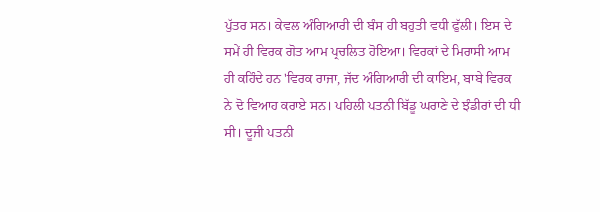ਪੁੱਤਰ ਸਨ। ਕੇਵਲ ਅੰਗਿਆਰੀ ਦੀ ਬੰਸ ਹੀ ਬਹੁਤੀ ਵਧੀ ਫੁੱਲੀ। ਇਸ ਦੇ ਸਮੇਂ ਹੀ ਵਿਰਕ ਗੋਤ ਆਮ ਪ੍ਰਚਲਿਤ ਹੋਇਆ। ਵਿਰਕਾਂ ਦੇ ਮਿਰਾਸੀ ਆਮ ਹੀ ਕਹਿੰਦੇ ਹਨ 'ਵਿਰਕ ਰਾਜਾ, ਜੱਦ ਅੰਗਿਆਰੀ ਦੀ ਕਾਇਮ, ਬਾਬੇ ਵਿਰਕ ਨੇ ਦੋ ਵਿਆਹ ਕਰਾਏ ਸਨ। ਪਹਿਲੀ ਪਤਨੀ ਬਿੱਡੂ ਘਰਾਣੇ ਦੇ ਝੰਡੀਰਾਂ ਦੀ ਧੀ ਸੀ। ਦੂਜੀ ਪਤਨੀ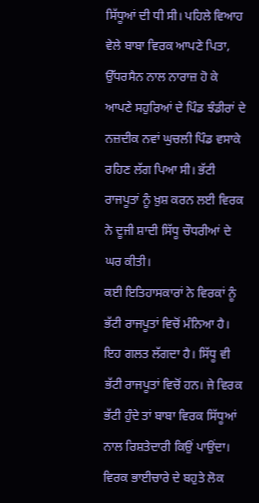ਸਿੱਧੂਆਂ ਦੀ ਧੀ ਸੀ। ਪਹਿਲੇ ਵਿਆਹ ਵੇਲੇ ਬਾਬਾ ਵਿਰਕ ਆਪਣੇ ਪਿਤਾ, ਉੱਧਰਸੈਨ ਨਾਲ ਨਾਰਾਜ਼ ਹੋ ਕੇ ਆਪਣੇ ਸਹੁਰਿਆਂ ਦੇ ਪਿੰਡ ਝੰਡੀਰਾਂ ਦੇ ਨਜ਼ਦੀਕ ਨਵਾਂ ਘੁਚਲੀ ਪਿੰਡ ਵਸਾਕੇ ਰਹਿਣ ਲੱਗ ਪਿਆ ਸੀ। ਭੱਟੀ ਰਾਜਪੂਤਾਂ ਨੂੰ ਖ਼ੁਸ਼ ਕਰਨ ਲਈ ਵਿਰਕ ਨੇ ਦੂਜੀ ਸ਼ਾਦੀ ਸਿੱਧੂ ਚੌਧਰੀਆਂ ਦੇ ਘਰ ਕੀਤੀ।
ਕਈ ਇਤਿਹਾਸਕਾਰਾਂ ਨੇ ਵਿਰਕਾਂ ਨੂੰ ਭੱਟੀ ਰਾਜਪੂਤਾਂ ਵਿਚੋਂ ਮੰਨਿਆ ਹੈ। ਇਹ ਗਲਤ ਲੱਗਦਾ ਹੈ। ਸਿੱਧੂ ਵੀ ਭੱਟੀ ਰਾਜਪੂਤਾਂ ਵਿਚੋਂ ਹਨ। ਜੇ ਵਿਰਕ ਭੱਟੀ ਹੁੰਦੇ ਤਾਂ ਬਾਬਾ ਵਿਰਕ ਸਿੱਧੂਆਂ ਨਾਲ ਰਿਸ਼ਤੇਦਾਰੀ ਕਿਉਂ ਪਾਉਂਦਾ। ਵਿਰਕ ਭਾਈਚਾਰੇ ਦੇ ਬਹੁਤੇ ਲੋਕ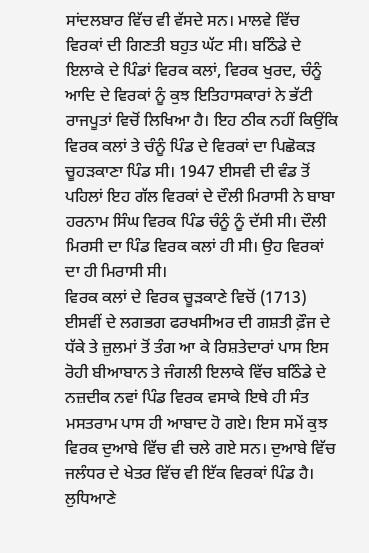ਸਾਂਦਲਬਾਰ ਵਿੱਚ ਵੀ ਵੱਸਦੇ ਸਨ। ਮਾਲਵੇ ਵਿੱਚ ਵਿਰਕਾਂ ਦੀ ਗਿਣਤੀ ਬਹੁਤ ਘੱਟ ਸੀ। ਬਠਿੰਡੇ ਦੇ ਇਲਾਕੇ ਦੇ ਪਿੰਡਾਂ ਵਿਰਕ ਕਲਾਂ, ਵਿਰਕ ਖੁਰਦ, ਚੰਨੂੰ ਆਦਿ ਦੇ ਵਿਰਕਾਂ ਨੂੰ ਕੁਝ ਇਤਿਹਾਸਕਾਰਾਂ ਨੇ ਭੱਟੀ ਰਾਜਪੂਤਾਂ ਵਿਚੋਂ ਲਿਖਿਆ ਹੈ। ਇਹ ਠੀਕ ਨਹੀਂ ਕਿਉਂਕਿ ਵਿਰਕ ਕਲਾਂ ਤੇ ਚੰਨੂੰ ਪਿੰਡ ਦੇ ਵਿਰਕਾਂ ਦਾ ਪਿਛੋਕੜ ਚੂਹੜਕਾਣਾ ਪਿੰਡ ਸੀ। 1947 ਈਸਵੀ ਦੀ ਵੰਡ ਤੋਂ ਪਹਿਲਾਂ ਇਹ ਗੱਲ ਵਿਰਕਾਂ ਦੇ ਦੌਲੀ ਮਿਰਾਸੀ ਨੇ ਬਾਬਾ ਹਰਨਾਮ ਸਿੰਘ ਵਿਰਕ ਪਿੰਡ ਚੰਨੂੰ ਨੂੰ ਦੱਸੀ ਸੀ। ਦੌਲੀ ਮਿਰਸੀ ਦਾ ਪਿੰਡ ਵਿਰਕ ਕਲਾਂ ਹੀ ਸੀ। ਉਹ ਵਿਰਕਾਂ ਦਾ ਹੀ ਮਿਰਾਸੀ ਸੀ।
ਵਿਰਕ ਕਲਾਂ ਦੇ ਵਿਰਕ ਚੂੜਕਾਣੇ ਵਿਚੋਂ (1713) ਈਸਵੀਂ ਦੇ ਲਗਭਗ ਫਰਖਸੀਅਰ ਦੀ ਗਸ਼ਤੀ ਫ਼ੌਜ ਦੇ ਧੱਕੇ ਤੇ ਜ਼ੁਲਮਾਂ ਤੋਂ ਤੰਗ ਆ ਕੇ ਰਿਸ਼ਤੇਦਾਰਾਂ ਪਾਸ ਇਸ ਰੋਹੀ ਬੀਆਬਾਨ ਤੇ ਜੰਗਲੀ ਇਲਾਕੇ ਵਿੱਚ ਬਠਿੰਡੇ ਦੇ ਨਜ਼ਦੀਕ ਨਵਾਂ ਪਿੰਡ ਵਿਰਕ ਵਸਾਕੇ ਇਥੇ ਹੀ ਸੰਤ ਮਸਤਰਾਮ ਪਾਸ ਹੀ ਆਬਾਦ ਹੋ ਗਏ। ਇਸ ਸਮੇਂ ਕੁਝ ਵਿਰਕ ਦੁਆਬੇ ਵਿੱਚ ਵੀ ਚਲੇ ਗਏ ਸਨ। ਦੁਆਬੇ ਵਿੱਚ ਜਲੰਧਰ ਦੇ ਖੇਤਰ ਵਿੱਚ ਵੀ ਇੱਕ ਵਿਰਕਾਂ ਪਿੰਡ ਹੈ। ਲੁਧਿਆਣੇ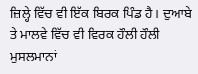ਜ਼ਿਲ੍ਹੇ ਵਿੱਚ ਵੀ ਇੱਕ ਬਿਰਕ ਪਿੰਡ ਹੈ। ਦੁਆਬੇ ਤੇ ਮਾਲਵੇ ਵਿੱਚ ਵੀ ਵਿਰਕ ਹੌਲੀ ਹੌਲੀ ਮੁਸਲਮਾਨਾਂ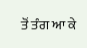ਤੋਂ ਤੰਗ ਆ ਕੇ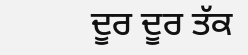ਦੂਰ ਦੂਰ ਤੱਕ